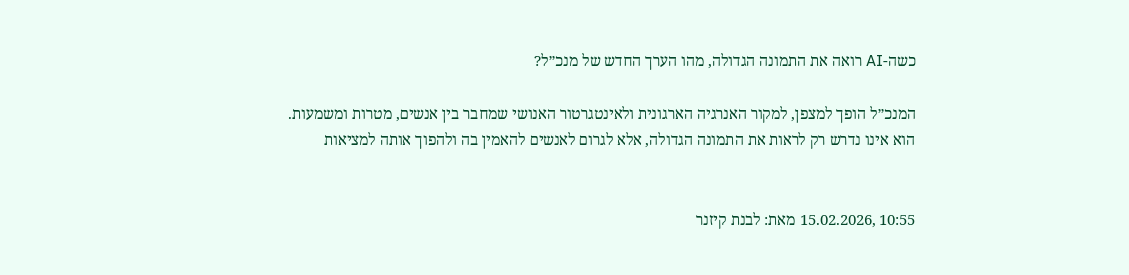כשה-AI רואה את התמונה הגדולה, מהו הערך החדש של מנכ״ל?

המנכ״ל הופך למצפן, למקור האנרגיה הארגונית ולאינטגרטור האנושי שמחבר בין אנשים, מטרות ומשמעות. הוא אינו נדרש רק לראות את התמונה הגדולה, אלא לגרום לאנשים להאמין בה ולהפוך אותה למציאות


10:55 ,15.02.2026 מאת: לבנת קיזנר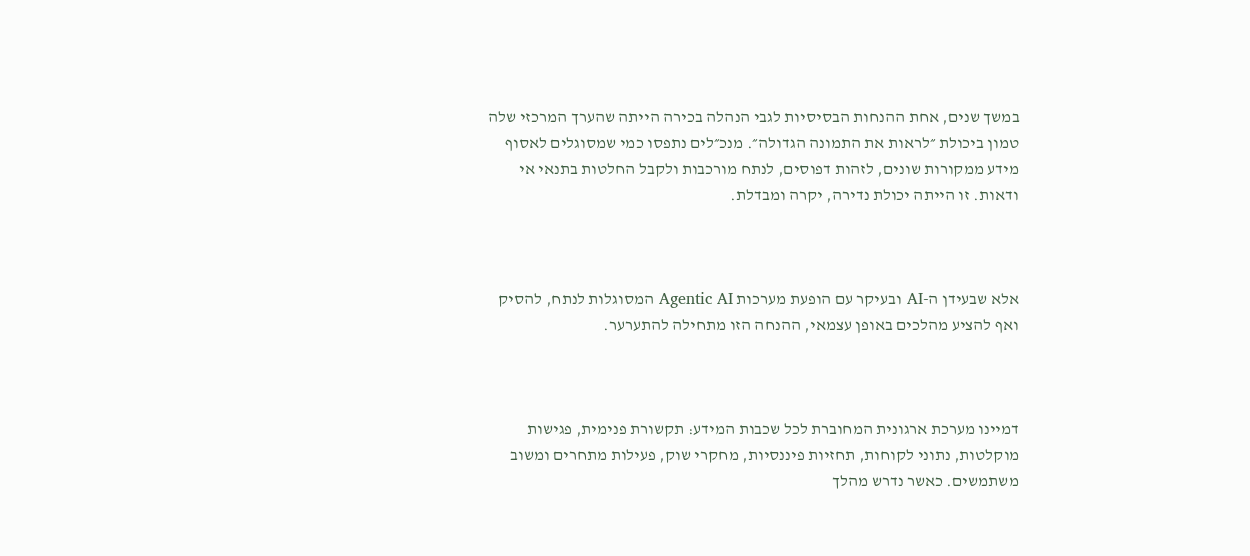במשך שנים, אחת ההנחות הבסיסיות לגבי הנהלה בכירה הייתה שהערך המרכזי שלה טמון ביכולת ״לראות את התמונה הגדולה״. מנכ״לים נתפסו כמי שמסוגלים לאסוף מידע ממקורות שונים, לזהות דפוסים, לנתח מורכבות ולקבל החלטות בתנאי אי ודאות. זו הייתה יכולת נדירה, יקרה ומבדלת.



אלא שבעידן ה-AI ובעיקר עם הופעת מערכות Agentic AI המסוגלות לנתח, להסיק ואף להציע מהלכים באופן עצמאי, ההנחה הזו מתחילה להתערער.



דמיינו מערכת ארגונית המחוברת לכל שכבות המידע: תקשורת פנימית, פגישות מוקלטות, נתוני לקוחות, תחזיות פיננסיות, מחקרי שוק, פעילות מתחרים ומשוב משתמשים. כאשר נדרש מהלך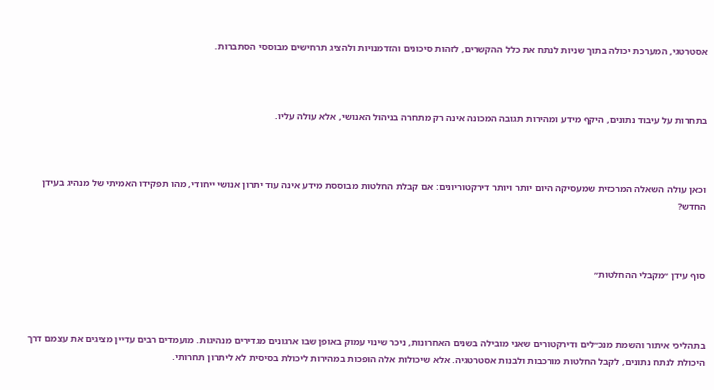אסטרטגי, המערכת יכולה בתוך שניות לנתח את כלל ההקשרים, לזהות סיכונים והזדמנויות ולהציג תרחישים מבוססי הסתברות.



בתחרות על עיבוד נתונים, היקף מידע ומהירות תגובה המכונה אינה רק מתחרה בניהול האנושי, אלא עולה עליו.



וכאן עולה השאלה המרכזית שמעסיקה היום יותר ויותר דירקטוריונים: אם קבלת החלטות מבוססת מידע אינה עוד יתרון אנושי ייחודי, מהו תפקידו האמיתי של מנהיג בעידן החדש?



סוף עידן ״מקבלי ההחלטות״



בתהליכי איתור והשמת מנכ״לים ודירקטורים שאני מובילה בשנים האחרונות, ניכר שינוי עמוק באופן שבו ארגונים מגדירים מנהיגות. מועמדים רבים עדיין מציגים את עצמם דרך היכולת לנתח נתונים, לקבל החלטות מורכבות ולבנות אסטרטגיה. אלא שיכולות אלה הופכות במהירות ליכולת בסיסית לא ליתרון תחרותי.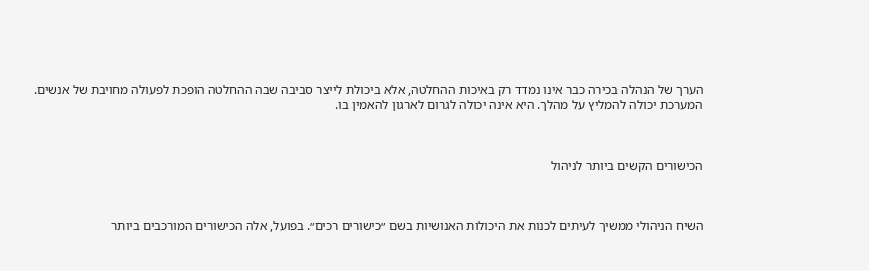הערך של הנהלה בכירה כבר אינו נמדד רק באיכות ההחלטה, אלא ביכולת לייצר סביבה שבה ההחלטה הופכת לפעולה מחויבת של אנשים. המערכת יכולה להמליץ על מהלך. היא אינה יכולה לגרום לארגון להאמין בו.



הכישורים הקשים ביותר לניהול



השיח הניהולי ממשיך לעיתים לכנות את היכולות האנושיות בשם ״כישורים רכים״. בפועל, אלה הכישורים המורכבים ביותר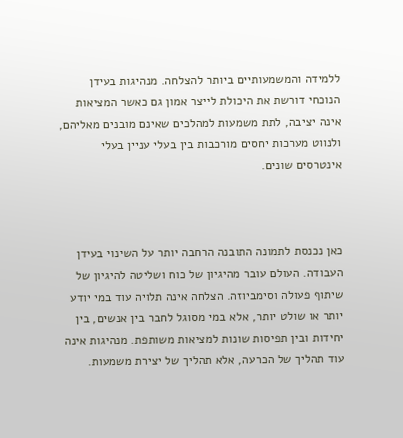ללמידה והמשמעותיים ביותר להצלחה. מנהיגות בעידן הנוכחי דורשת את היכולת לייצר אמון גם כאשר המציאות אינה יציבה, לתת משמעות למהלכים שאינם מובנים מאליהם, ולנווט מערכות יחסים מורכבות בין בעלי עניין בעלי אינטרסים שונים.



כאן נכנסת לתמונה התובנה הרחבה יותר על השינוי בעידן העבודה. העולם עובר מהיגיון של כוח ושליטה להיגיון של שיתוף פעולה וסימביוזה. הצלחה אינה תלויה עוד במי יודע יותר או שולט יותר, אלא במי מסוגל לחבר בין אנשים, בין יחידות ובין תפיסות שונות למציאות משותפת. מנהיגות אינה עוד תהליך של הכרעה, אלא תהליך של יצירת משמעות.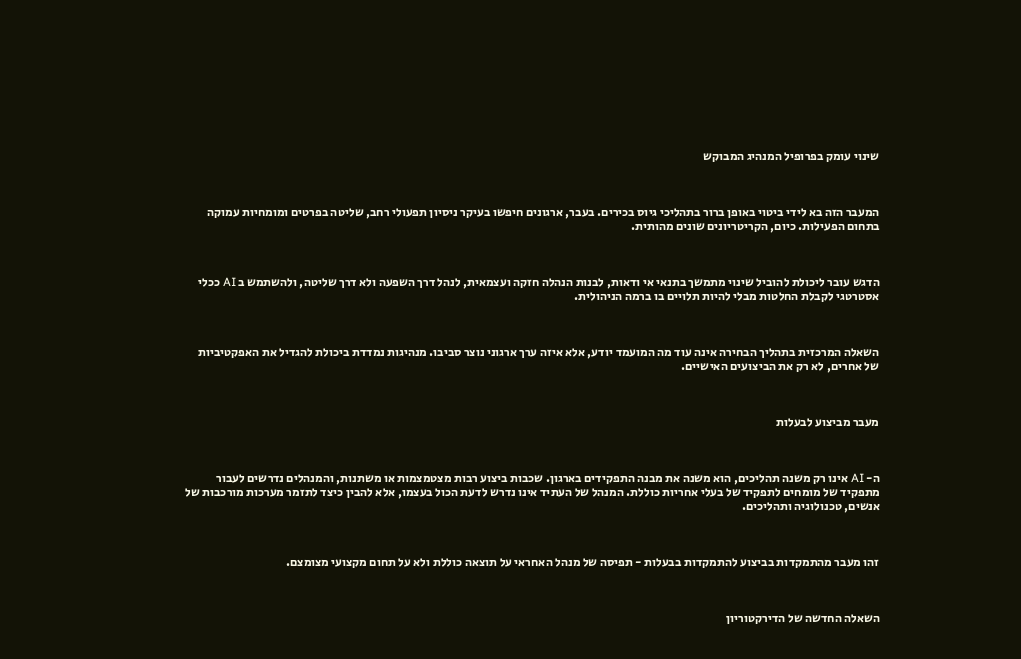שינוי עומק בפרופיל המנהיג המבוקש



המעבר הזה בא לידי ביטוי באופן ברור בתהליכי גיוס בכירים. בעבר, ארגונים חיפשו בעיקר ניסיון תפעולי רחב, שליטה בפרטים ומומחיות עמוקה בתחום הפעילות. כיום, הקריטריונים שונים מהותית.



הדגש עובר ליכולת להוביל שינוי מתמשך בתנאי אי ודאות, לבנות הנהלה חזקה ועצמאית, לנהל דרך השפעה ולא דרך שליטה, ולהשתמש ב AI ככלי אסטרטגי לקבלת החלטות מבלי להיות תלויים בו ברמה הניהולית.



השאלה המרכזית בתהליך הבחירה אינה עוד מה המועמד יודע, אלא איזה ערך ארגוני נוצר סביבו. מנהיגות נמדדת ביכולת להגדיל את האפקטיביות של אחרים, לא רק את הביצועים האישיים.



מעבר מביצוע לבעלות



ה- AI אינו רק משנה תהליכים, הוא משנה את מבנה התפקידים בארגון. שכבות ביצוע רבות מצטמצמות או משתנות, והמנהלים נדרשים לעבור מתפקיד של מומחים לתפקיד של בעלי אחריות כוללת. המנהל של העתיד אינו נדרש לדעת הכול בעצמו, אלא להבין כיצד לתזמר מערכות מורכבות של אנשים, טכנולוגיה ותהליכים.



זהו מעבר מהתמקדות בביצוע להתמקדות בבעלות - תפיסה של מנהל האחראי על תוצאה כוללת ולא על תחום מקצועי מצומצם.



השאלה החדשה של הדירקטוריון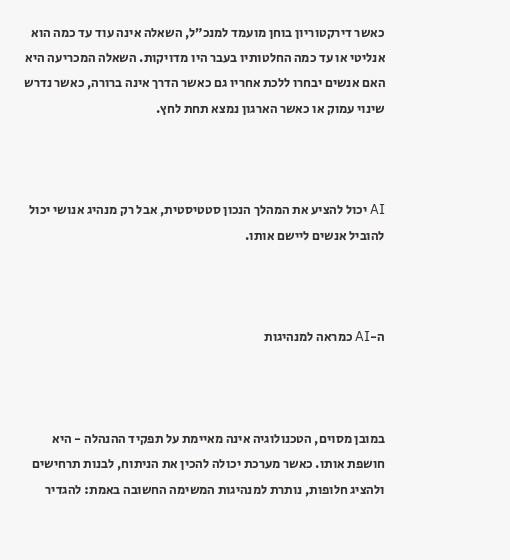כאשר דירקטוריון בוחן מועמד למנכ״ל, השאלה אינה עוד עד כמה הוא אנליטי או עד כמה החלטותיו בעבר היו מדויקות. השאלה המכריעה היא האם אנשים יבחרו ללכת אחריו גם כאשר הדרך אינה ברורה, כאשר נדרש שינוי עמוק או כאשר הארגון נמצא תחת לחץ.



AI יכול להציע את המהלך הנכון סטטיסטית, אבל רק מנהיג אנושי יכול להוביל אנשים ליישם אותו.



ה-AI כמראה למנהיגות



במובן מסוים, הטכנולוגיה אינה מאיימת על תפקיד ההנהלה - היא חושפת אותו. כאשר מערכת יכולה להכין את הניתוח, לבנות תרחישים ולהציג חלופות, נותרת למנהיגות המשימה החשובה באמת: להגדיר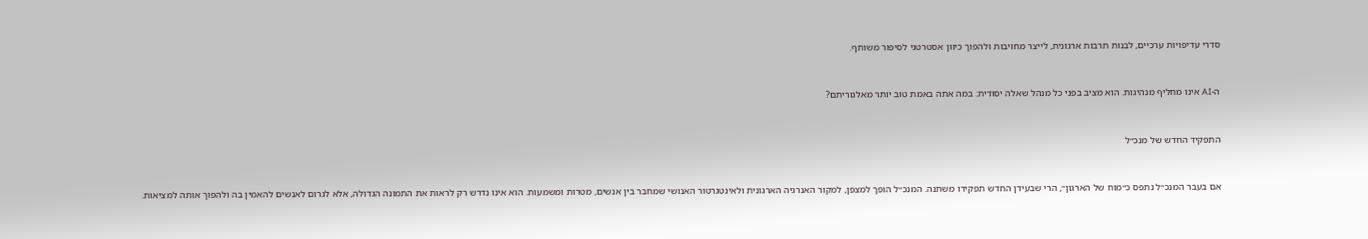סדרי עדיפויות ערכיים, לבנות תרבות ארגונית, לייצר מחויבות ולהפוך כיוון אסטרטגי לסיפור משותף.



ה-AI אינו מחליף מנהיגות. הוא מציב בפני כל מנהל שאלה יסודית: במה אתה באמת טוב יותר מאלגוריתם?



התפקיד החדש של מנכ״ל



אם בעבר המנכ״ל נתפס כ״מוח של הארגון״, הרי שבעידן החדש תפקידו משתנה. המנכ״ל הופך למצפן, למקור האנרגיה הארגונית ולאינטגרטור האנושי שמחבר בין אנשים, מטרות ומשמעות. הוא אינו נדרש רק לראות את התמונה הגדולה, אלא לגרום לאנשים להאמין בה ולהפוך אותה למציאות.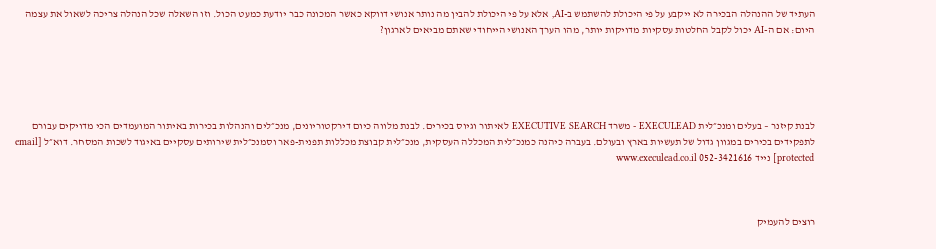העתיד של ההנהלה הבכירה לא ייקבע על פי היכולת להשתמש ב-AI, אלא על פי היכולת להבין מה נותר אנושי דווקא כאשר המכונה כבר יודעת כמעט הכול. וזו השאלה שכל הנהלה צריכה לשאול את עצמה היום: אם ה-AI יכול לקבל החלטות עסקיות מדויקות יותר, מהו הערך האנושי הייחודי שאתם מביאים לארגון?





לבנת קיזנר – בעלים ומנכ״לית EXECULEAD - משרד EXECUTIVE SEARCH לאיתור וגיוס בכירים. לבנת מלווה כיום דירקטוריונים, מנכ״לים והנהלות בכירות באיתור המועמדים הכי מדויקים עבורם לתפקידים בכירים במגוון גדול של תעשיות בארץ ובעולם. בעברה כיהנה כמנכ״לית המכללה העסקית, מנכ״לית קבוצת מכללות תפנית-פאר וסמנכ״לית שירותים עסקיים באיגוד לשכות המסחר. דוא״ל [email protected] נייד 052-3421616 www.execulead.co.il



רוצים להעמיק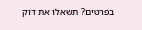בפרטים? תשאלו את דוק